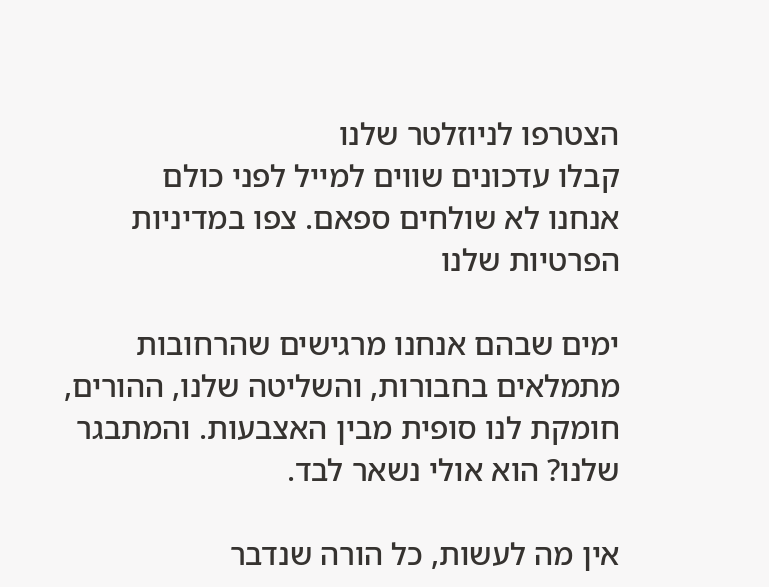הצטרפו לניוזלטר שלנו
קבלו עדכונים שווים למייל לפני כולם
אנחנו לא שולחים ספאם. צפו במדיניות הפרטיות שלנו

ימים שבהם אנחנו מרגישים שהרחובות מתמלאים בחבורות, והשליטה שלנו, ההורים, חומקת לנו סופית מבין האצבעות. והמתבגר שלנו? הוא אולי נשאר לבד.

אין מה לעשות, כל הורה שנדבר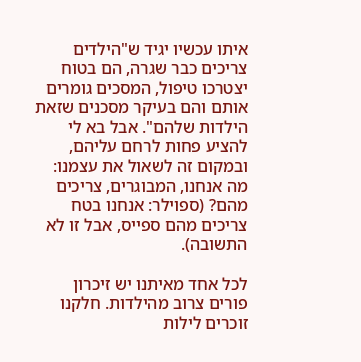איתו עכשיו יגיד ש"הילדים צריכים כבר שגרה, הם בטוח יצטרכו טיפול, המסכים גומרים אותם והם בעיקר מסכנים שזאת הילדות שלהם". אבל בא לי להציע פחות לרחם עליהם, ובמקום זה לשאול את עצמנו: מה אנחנו, המבוגרים, צריכים מהם? (ספוילר: אנחנו בטח צריכים מהם ספייס, אבל זו לא התשובה).

לכל אחד מאיתנו יש זיכרון פורים צרוב מהילדות. חלקנו זוכרים לילות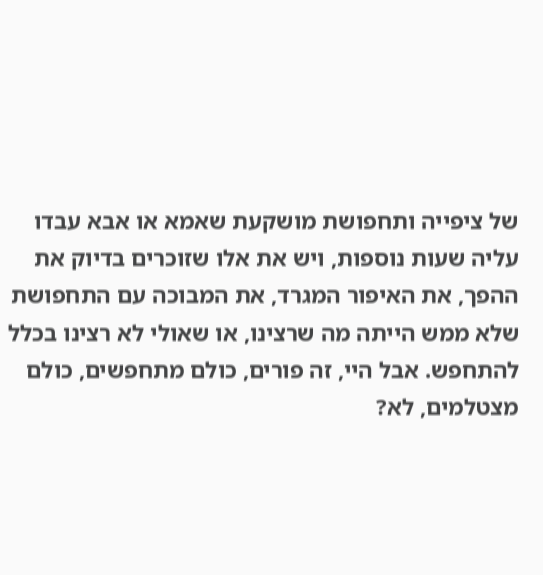של ציפייה ותחפושת מושקעת שאמא או אבא עבדו עליה שעות נוספות, ויש את אלו שזוכרים בדיוק את ההפך, את האיפור המגרד, את המבוכה עם התחפושת שלא ממש הייתה מה שרצינו, או שאולי לא רצינו בכלל להתחפש. אבל היי, זה פורים, כולם מתחפשים, כולם מצטלמים, לא?